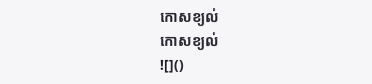កោសខ្យល់
កោសខ្យល់
![]()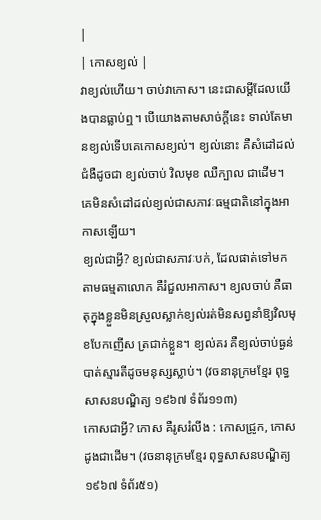|
| កោសខ្យល់ |
វាខ្យល់ហើយ។ ចាប់វាកោស។ នេះជាសម្ដីដែលយើងបានធ្លាប់ឮ។ បើយោងតាមសាច់ក្ដីនេះ ទាល់តែមានខ្យល់ទើបគេកោសខ្យល់។ ខ្យល់នោះ គឺសំដៅដល់ជំងឺដូចជា ខ្យល់ចាប់ វិលមុខ ឈឺក្បាល ជាដើម។ គេមិនសំដៅដល់ខ្យល់ជាសភាវៈធម្មជាតិនៅក្នុងអាកាសឡើយ។
ខ្យល់ជាអ្វី? ខ្យល់ជាសភាវៈបក់, ដែលផាត់ទៅមកតាមធម្មតាលោក គឺរំជួលអាកាស។ ខ្យលចាប់ គឺធាតុក្នុងខ្លួនមិនស្រួលស្លាក់ខ្យល់រត់មិនសព្វនាំឱ្យវិលមុខបែកញើស ត្រជាក់ខ្លួន។ ខ្យល់គរ គឺខ្យល់ចាប់ធ្ងន់បាត់ស្មារតីដូចមនុស្សស្លាប់។ (វចនានុក្រមខ្មែរ ពុទ្ធសាសនបណ្ឌិត្យ ១៩៦៧ ទំព័រ១១៣)
កោសជាអ្វី? កោស គឺរូសរំលីង : កោសជ្រូក, កោសដូងជាដើម។ (វចនានុក្រមខ្មែរ ពុទ្ធសាសនបណ្ឌិត្យ ១៩៦៧ ទំព័រ៥១)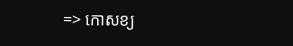=> កោសខ្យ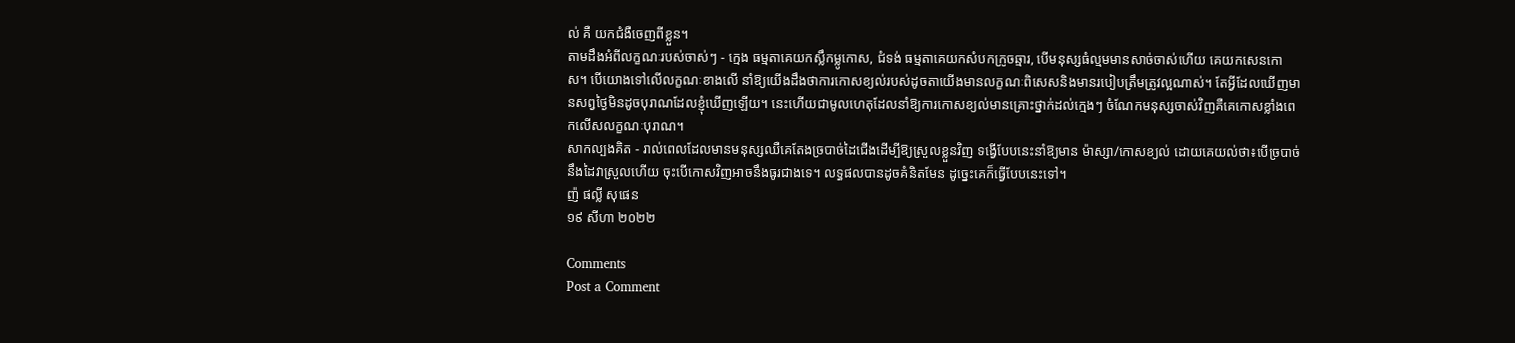ល់ គឺ យកជំងឺចេញពីខ្លួន។
តាមដឹងអំពីលក្ខណៈរបស់ចាស់ៗ - ក្មេង ធម្មតាគេយកស្លឹកម្លូកោស, ជំទង់ ធម្មតាគេយកសំបកក្រូចឆ្មារ, បើមនុស្សធំល្មមមានសាច់ចាស់ហើយ គេយកសេនកោស។ បើយោងទៅលើលក្ខណៈខាងលើ នាំឱ្យយើងដឹងថាការកោសខ្យល់របស់ដូចតាយើងមានលក្ខណៈពិសេសនិងមានរបៀបត្រឹមត្រូវល្អណាស់។ តែអ្វីដែលឃើញមានសព្វថ្ងៃមិនដូចបុរាណដែលខ្ញុំឃើញឡើយ។ នេះហើយជាមូលហេតុដែលនាំឱ្យការកោសខ្យល់មានគ្រោះថ្នាក់ដល់ក្មេងៗ ចំណែកមនុស្សចាស់វិញគឺគេកោសខ្លាំងពេកលើសលក្ខណៈបុរាណ។
សាកល្បងគិត - រាល់ពេលដែលមានមនុស្សឈឺគេតែងច្របាច់ដៃជើងដើម្បីឱ្យស្រួលខ្លួនវិញ ទង្វើបែបនេះនាំឱ្យមាន ម៉ាស្សា/កោសខ្យល់ ដោយគេយល់ថា៖បើច្របាច់នឹងដៃវាស្រួលហើយ ចុះបើកោសវិញអាចនឹងធូរជាងទេ។ លទ្ធផលបានដូចគំនិតមែន ដូច្នេះគេក៏ធ្វើបែបនេះទៅ។
ញ៉ ផល្លី សុផេន
១៩ សីហា ២០២២

Comments
Post a Comment